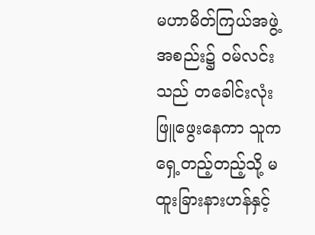မဟာမိတ်ကြယ်အဖွဲ့အစည်း၌ ဝမ်လင်းသည် တခေါင်းလုံးဖြူဖွေးနေကာ သူက ရှေ့တည့်တည့်သို့ မထူးခြားနားဟန်နှင့်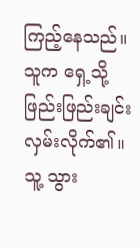ကြည့်နေသည်။သူက ရှေ့သို့ ဖြည်းဖြည်းချင်း လှမ်းလိုက်၏။သူ့ သွား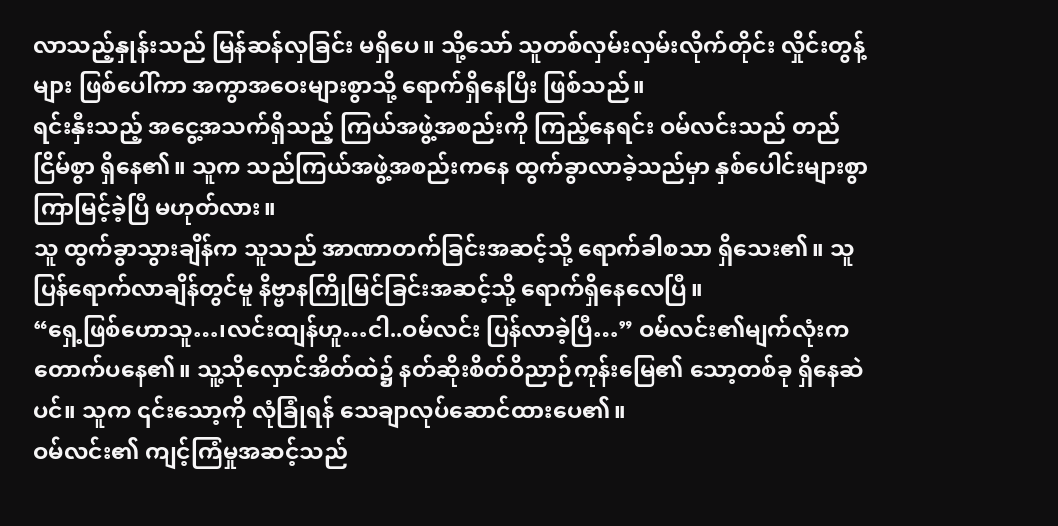လာသည့်နှုန်းသည် မြန်ဆန်လှခြင်း မရှိပေ။ သို့သော် သူတစ်လှမ်းလှမ်းလိုက်တိုင်း လှိုင်းတွန့်များ ဖြစ်ပေါ်ကာ အကွာအဝေးများစွာသို့ ရောက်ရှိနေပြီး ဖြစ်သည်။
ရင်းနှီးသည့် အငွေ့အသက်ရှိသည့် ကြယ်အဖွဲ့အစည်းကို ကြည့်နေရင်း ဝမ်လင်းသည် တည်ငြိမ်စွာ ရှိနေ၏။ သူက သည်ကြယ်အဖွဲ့အစည်းကနေ ထွက်ခွာလာခဲ့သည်မှာ နှစ်ပေါင်းများစွာ ကြာမြင့်ခဲ့ပြီ မဟုတ်လား။
သူ ထွက်ခွာသွားချိန်က သူသည် အာဏာတက်ခြင်းအဆင့်သို့ ရောက်ခါစသာ ရှိသေး၏။ သူ ပြန်ရောက်လာချိန်တွင်မူ နိဗ္ဗာနကြိုမြင်ခြင်းအဆင့်သို့ ရောက်ရှိနေလေပြီ။
“ရှေ့ဖြစ်ဟောသူ…၊လင်းထျန်ဟူ…ငါ..ဝမ်လင်း ပြန်လာခဲ့ပြီ…” ဝမ်လင်း၏မျက်လုံးက တောက်ပနေ၏။ သူ့သိုလှောင်အိတ်ထဲ၌ နတ်ဆိုးစိတ်ဝိညာဉ်ကုန်းမြေ၏ သော့တစ်ခု ရှိနေဆဲပင်။ သူက ၎င်းသော့ကို လုံခြုံရန် သေချာလုပ်ဆောင်ထားပေ၏။
ဝမ်လင်း၏ ကျင့်ကြံမှုအဆင့်သည်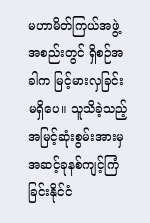မဟာမိတ်ကြယ်အဖွဲ့အစည်းတွင် ရှိစဉ်အခါက မြင့်မားလှခြင်း မရှိပေ။ သူသိခဲ့သည့် အမြင့်ဆုံးစွမ်းအားမှ အဆင့်ခုနစ်ကျင့်ကြံခြင်းနိုင်ငံ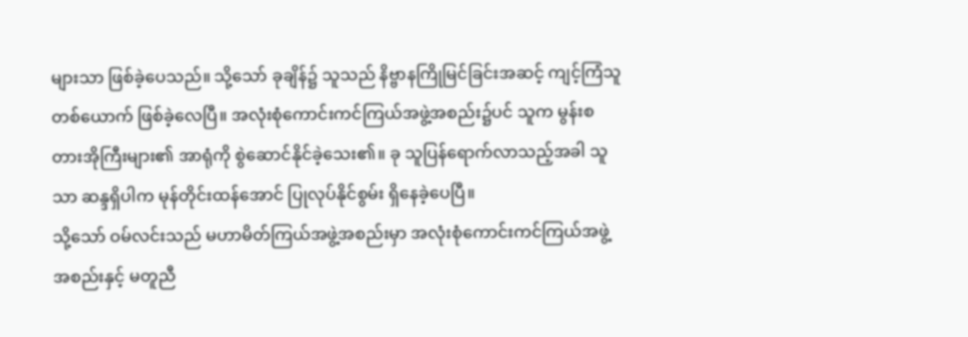များသာ ဖြစ်ခဲ့ပေသည်။ သို့သော် ခုချိန်၌ သူသည် နိဗ္ဗာနကြိုမြင်ခြင်းအဆင့် ကျင့်ကြံသူတစ်ယောက် ဖြစ်ခဲ့လေပြီ။ အလုံးစုံကောင်းကင်ကြယ်အဖွဲ့အစည်း၌ပင် သူက မွန်းစတားအိုကြီးများ၏ အာရုံကို စွဲဆောင်နိုင်ခဲ့သေး၏။ ခု သူပြန်ရောက်လာသည့်အခါ သူသာ ဆန္ဒရှိပါက မုန်တိုင်းထန်အောင် ပြုလုပ်နိုင်စွမ်း ရှိနေခဲ့ပေပြီ။
သို့သော် ဝမ်လင်းသည် မဟာမိတ်ကြယ်အဖွဲ့အစည်းမှာ အလုံးစုံကောင်းကင်ကြယ်အဖွဲ့အစည်းနှင့် မတူညီ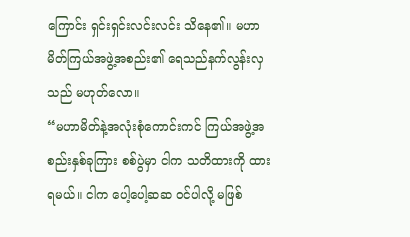ကြောင်း ရှင်းရှင်းလင်းလင်း သိနေ၏။ မဟာမိတ်ကြယ်အဖွဲ့အစည်း၏ ရေသည်နက်လွန်းလှသည် မဟုတ်လော။
“မဟာမိတ်နဲ့အလုံးစုံကောင်းကင် ကြယ်အဖွဲ့အစည်းနှစ်ခုကြား စစ်ပွဲမှာ ငါက သတိထားကို ထားရမယ်။ ငါက ပေါ့ပေါ့ဆဆ ဝင်ပါလို့ မဖြစ်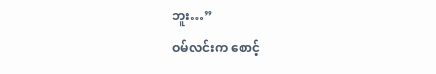ဘူး…”
ဝမ်လင်းက စောင့်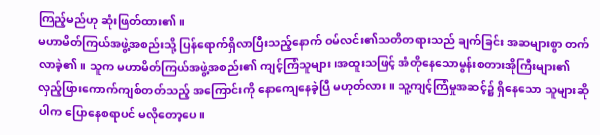ကြည့်မည်ဟု ဆုံးဖြတ်ထား၏။
မဟာမိတ်ကြယ်အဖွဲ့အစည်းသို့ ပြန်ရောက်ရှိလာပြီးသည့်နောက် ဝမ်လင်း၏သတိတရားသည် ချက်ခြင်း အဆများစွာ တက်လာခဲ့၏။ သူက မဟာမိတ်ကြယ်အဖွဲ့အစည်း၏ ကျင့်ကြံသူများ၊အထူးသဖြင့် အံတိုနေသောမွန်းစတားအိုကြီးများ၏ လှည့်ဖြားကောက်ကျစ်တတ်သည့် အကြောင်းကို နောကျေနေခဲ့ပြီ မဟုတ်လား။ သူ့ကျင့်ကြံမှုအဆင့်၌ ရှိနေသော သူများဆိုပါက ပြောနေစရာပင် မလိုတော့ပေ။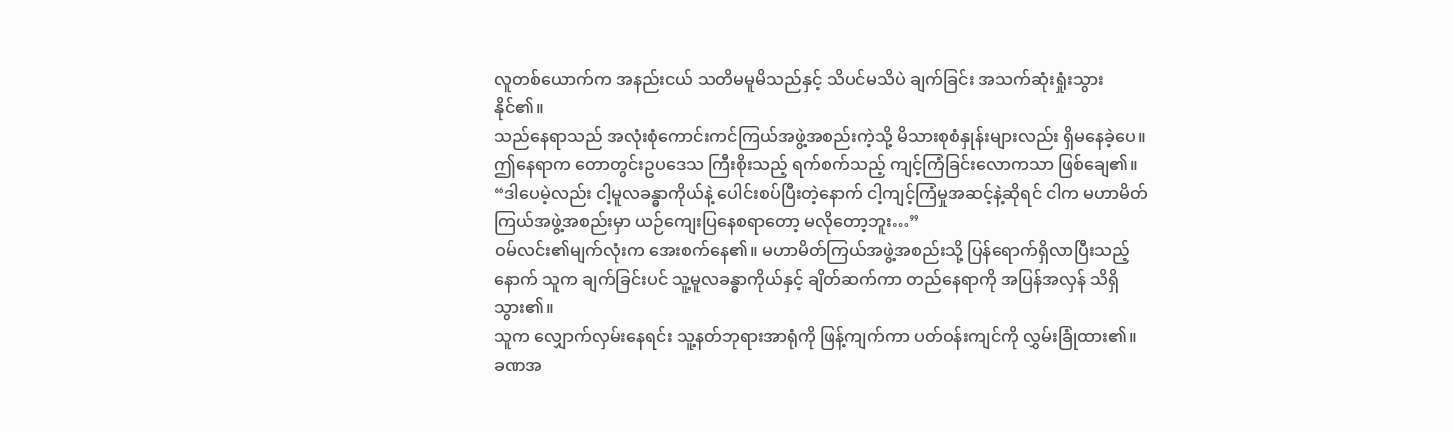လူတစ်ယောက်က အနည်းငယ် သတိမမူမိသည်နှင့် သိပင်မသိပဲ ချက်ခြင်း အသက်ဆုံးရှုံးသွားနိုင်၏။
သည်နေရာသည် အလုံးစုံကောင်းကင်ကြယ်အဖွဲ့အစည်းကဲ့သို့ မိသားစုစံနှုန်းများလည်း ရှိမနေခဲ့ပေ။ ဤနေရာက တောတွင်းဥပဒေသ ကြီးစိုးသည့် ရက်စက်သည့် ကျင့်ကြံခြင်းလောကသာ ဖြစ်ချေ၏။
“ဒါပေမဲ့လည်း ငါ့မူလခန္ဓာကိုယ်နဲ့ ပေါင်းစပ်ပြီးတဲ့နောက် ငါ့ကျင့်ကြံမှုအဆင့်နဲ့ဆိုရင် ငါက မဟာမိတ်ကြယ်အဖွဲ့အစည်းမှာ ယဉ်ကျေးပြနေစရာတော့ မလိုတော့ဘူး…”
ဝမ်လင်း၏မျက်လုံးက အေးစက်နေ၏။ မဟာမိတ်ကြယ်အဖွဲ့အစည်းသို့ ပြန်ရောက်ရှိလာပြီးသည့်နောက် သူက ချက်ခြင်းပင် သူ့မူလခန္ဓာကိုယ်နှင့် ချိတ်ဆက်ကာ တည်နေရာကို အပြန်အလှန် သိရှိသွား၏။
သူက လျှောက်လှမ်းနေရင်း သူ့နတ်ဘုရားအာရုံကို ဖြန့်ကျက်ကာ ပတ်ဝန်းကျင်ကို လွှမ်းခြုံထား၏။ ခဏအ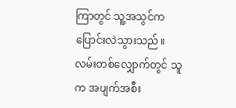ကြာတွင် သူ့အသွင်က ပြောင်းလဲသွားသည်။လမ်းတစ်လျှောက်တွင် သူက အပျက်အစီး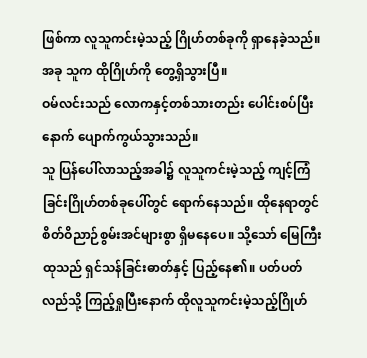ဖြစ်ကာ လူသူကင်းမဲ့သည့် ဂြိုဟ်တစ်ခုကို ရှာနေခဲ့သည်။အခု သူက ထိုဂြိုဟ်ကို တွေ့ရှိသွားပြီ။
ဝမ်လင်းသည် လောကနှင့်တစ်သားတည်း ပေါင်းစပ်ပြီးနောက် ပျောက်ကွယ်သွားသည်။
သူ ပြန်ပေါ်လာသည့်အခါ၌ လူသူကင်းမဲ့သည့် ကျင့်ကြံခြင်းဂြိုဟ်တစ်ခုပေါ်တွင် ရောက်နေသည်။ ထိုနေရာတွင် စိတ်ဝိညာဉ်စွမ်းအင်များစွာ ရှိမနေပေ။ သို့သော် မြေကြီးထုသည် ရှင်သန်ခြင်းဓာတ်နှင့် ပြည့်နေ၏။ ပတ်ပတ်လည်သို့ ကြည့်ရှုပြီးနောက် ထိုလူသူကင်းမဲ့သည့်ဂြိုဟ်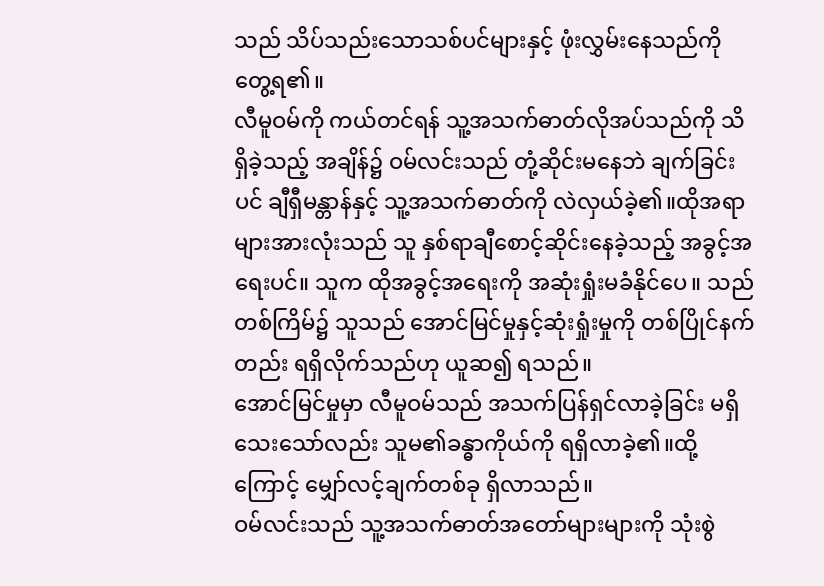သည် သိပ်သည်းသောသစ်ပင်များနှင့် ဖုံးလွှမ်းနေသည်ကို တွေ့ရ၏။
လီမူဝမ်ကို ကယ်တင်ရန် သူ့အသက်ဓာတ်လိုအပ်သည်ကို သိရှိခဲ့သည့် အချိန်၌ ဝမ်လင်းသည် တုံ့ဆိုင်းမနေဘဲ ချက်ခြင်းပင် ချီရှီမန္တာန်နှင့် သူ့အသက်ဓာတ်ကို လဲလှယ်ခဲ့၏။ထိုအရာများအားလုံးသည် သူ နှစ်ရာချီစောင့်ဆိုင်းနေခဲ့သည့် အခွင့်အရေးပင်။ သူက ထိုအခွင့်အရေးကို အဆုံးရှုံးမခံနိုင်ပေ။ သည်တစ်ကြိမ်၌ သူသည် အောင်မြင်မှုနှင့်ဆုံးရှုံးမှုကို တစ်ပြိုင်နက်တည်း ရရှိလိုက်သည်ဟု ယူဆ၍ ရသည်။
အောင်မြင်မှုမှာ လီမူဝမ်သည် အသက်ပြန်ရှင်လာခဲ့ခြင်း မရှိသေးသော်လည်း သူမ၏ခန္ဓာကိုယ်ကို ရရှိလာခဲ့၏။ထို့ကြောင့် မျှော်လင့်ချက်တစ်ခု ရှိလာသည်။
ဝမ်လင်းသည် သူ့အသက်ဓာတ်အတော်များများကို သုံးစွဲ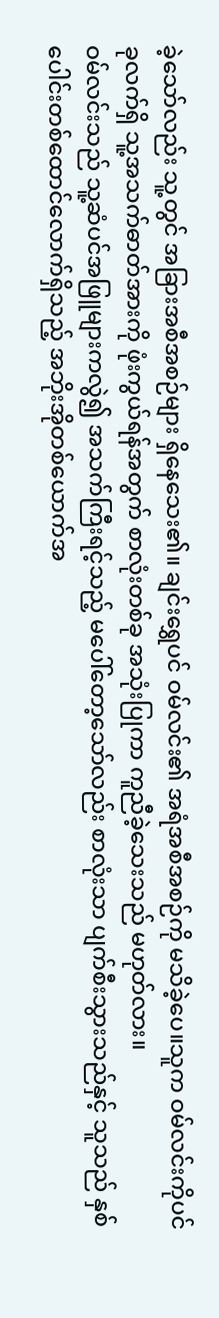ခဲ့သော်လည်း သူ့တွင် အခြားအစီအစဉ်များ ရှိနေသေး၏။ ချင်းရွှေပင် ဝမ်လင်း၏ အရံအစီအစဉ်ကို မသိခဲ့ပေ။သူက ဝမ်လင်းကိုပင် ခုလက်ရှိ သူ့အသက်ဓာတ်အားကို ဖုံးကွယ်ရန်အတွက် စာလုံးတစ်ခု အသုံးပြုကာ ကူညီခဲ့သေးသည် မဟုတ်လား။
ဝမ်လင်းသည် သူ့ဆံပင်အဖြူများကလွဲ၍ အသက်ကြီးရင့်သည့် မပေါ်တော့သော်လည်း စာလုံးသာ ပျက်စီးသွားသည်နှင့် သူသည် နှစ်ပေါင်းတစ်ထောင်လောက်ရှိသည့် အဘိုးအိုတစ်ယောက်အ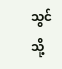သွင်သို့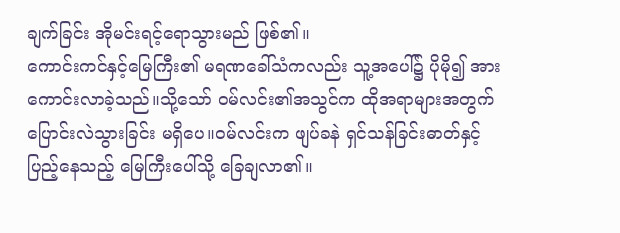ချက်ခြင်း အိုမင်းရင့်ရောသွားမည် ဖြစ်၏။
ကောင်းကင်နှင့်မြေကြီး၏ မရဏခေါ်သံကလည်း သူ့အပေါ်၌ ပိုမို၍ အားကောင်းလာခဲ့သည်။သို့သော် ဝမ်လင်း၏အသွင်က ထိုအရာများအတွက် ပြောင်းလဲသွားခြင်း မရှိပေ။ဝမ်လင်းက ဖျပ်ခနဲ ရှင်သန်ခြင်းဓာတ်နှင့် ပြည့်နေသည့် မြေကြီးပေါ်သို့ ခြေချလာ၏။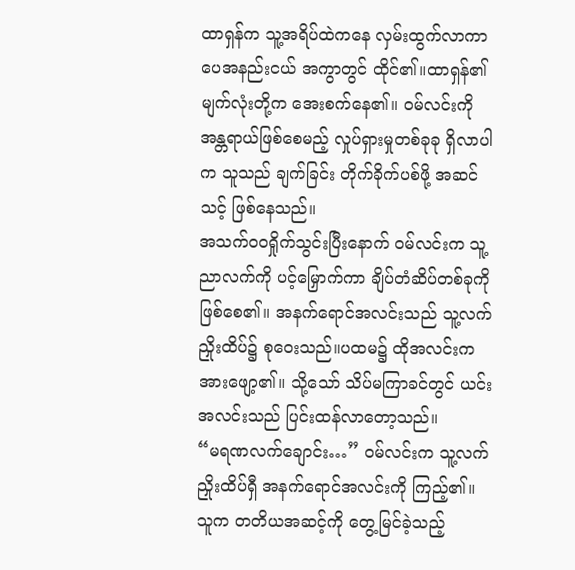ထာရှန်က သူ့အရိပ်ထဲကနေ လှမ်းထွက်လာကာ ပေအနည်းငယ် အကွာတွင် ထိုင်၏။ထာရှန်၏ မျက်လုံးတို့က အေးစက်နေ၏။ ဝမ်လင်းကို အန္တရာယ်ဖြစ်စေမည့် လှုပ်ရှားမှုတစ်ခုခု ရှိလာပါက သူသည် ချက်ခြင်း တိုက်ခိုက်ပစ်ဖို့ အဆင်သင့် ဖြစ်နေသည်။
အသက်ဝဝရှိုက်သွင်းပြီးနောက် ဝမ်လင်းက သူ့ညာလက်ကို ပင့်မြှောက်ကာ ချိပ်တံဆိပ်တစ်ခုကို ဖြစ်စေ၏။ အနက်ရောင်အလင်းသည် သူ့လက်ညှိုးထိပ်၌ စုဝေးသည်။ပထမ၌ ထိုအလင်းက အားဖျော့၏။ သို့သော် သိပ်မကြာခင်တွင် ယင်းအလင်းသည် ပြင်းထန်လာတော့သည်။
“မရဏလက်ချောင်း…” ဝမ်လင်းက သူ့လက်ညှိုးထိပ်ရှီ အနက်ရောင်အလင်းကို ကြည့်၏။ သူက တတိယအဆင့်ကို တွေ့မြင်ခဲ့သည့်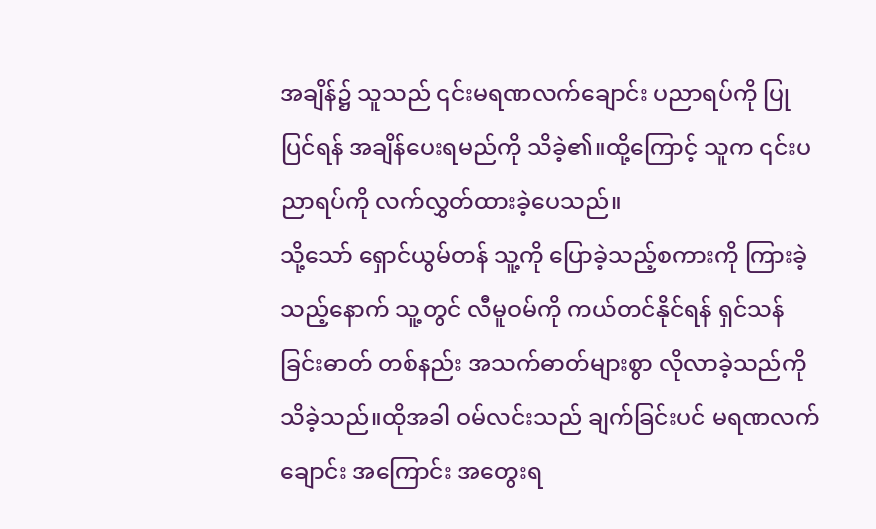အချိန်၌ သူသည် ၎င်းမရဏလက်ချောင်း ပညာရပ်ကို ပြုပြင်ရန် အချိန်ပေးရမည်ကို သိခဲ့၏။ထို့ကြောင့် သူက ၎င်းပညာရပ်ကို လက်လွှတ်ထားခဲ့ပေသည်။
သို့သော် ရှောင်ယွမ်တန် သူ့ကို ပြောခဲ့သည့်စကားကို ကြားခဲ့သည့်နောက် သူ့တွင် လီမူဝမ်ကို ကယ်တင်နိုင်ရန် ရှင်သန်ခြင်းဓာတ် တစ်နည်း အသက်ဓာတ်များစွာ လိုလာခဲ့သည်ကို သိခဲ့သည်။ထိုအခါ ဝမ်လင်းသည် ချက်ခြင်းပင် မရဏလက်ချောင်း အကြောင်း အတွေးရ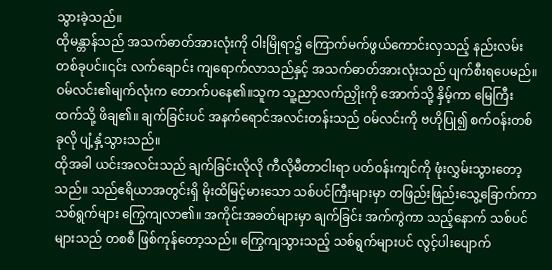သွားခဲ့သည်။
ထိုမန္တာန်သည် အသက်ဓာတ်အားလုံးကို ဝါးမြိုရာ၌ ကြောက်မက်ဖွယ်ကောင်းလှသည့် နည်းလမ်းတစ်ခုပင်။၎င်း လက်ချောင်း ကျရောက်လာသည်နှင့် အသက်ဓာတ်အားလုံးသည် ပျက်စီးရပေမည်။
ဝမ်လင်း၏မျက်လုံးက တောက်ပနေ၏။သူက သူ့ညာလက်ညှိုးကို အောက်သို့ နှိမ့်ကာ မြေကြီးထက်သို့ ဖိချ၏။ ချက်ခြင်းပင် အနက်ရောင်အလင်းတန်းသည် ဝမ်လင်းကို ဗဟိုပြု၍ စက်ဝန်းတစ်ခုလို ပျံ့နှံ့သွားသည်။
ထိုအခါ ယင်းအလင်းသည် ချက်ခြင်းလိုလို ကီလိုမီတာငါးရာ ပတ်ဝန်းကျင်ကို ဖုံးလွှမ်းသွားတော့သည်။ သည်ဧရိယာအတွင်းရှိ မိုးထိမြင့်မားသော သစ်ပင်ကြီးများမှာ တဖြည်းဖြည်းသွေ့ခြောက်ကာ သစ်ရွက်များ ကြွေကျလာ၏။ အကိုင်းအခတ်များမှာ ချက်ခြင်း အက်ကွဲကာ သည့်နောက် သစ်ပင်များသည် တစစီ ဖြစ်ကုန်တော့သည်။ ကြွေကျသွားသည့် သစ်ရွက်များပင် လွင့်ပါးပျောက်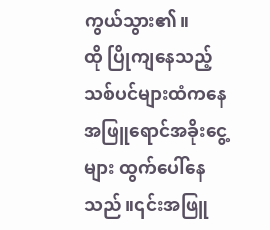ကွယ်သွား၏။
ထို ပြိုကျနေသည့် သစ်ပင်များထံကနေ အဖြူရောင်အခိုးငွေ့များ ထွက်ပေါ်နေသည်။၎င်းအဖြူ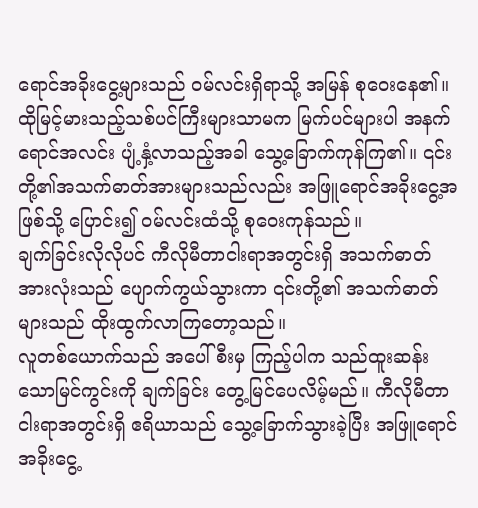ရောင်အခိုးငွေ့များသည် ဝမ်လင်းရှိရာသို့ အမြန် စုဝေးနေ၏။
ထိုမြင့်မားသည့်သစ်ပင်ကြီးများသာမက မြက်ပင်များပါ အနက်ရောင်အလင်း ပျံ့နှံ့လာသည့်အခါ သွေ့ခြောက်ကုန်ကြ၏။ ၎င်းတို့၏အသက်ဓာတ်အားများသည်လည်း အဖြူရောင်အခိုးငွေ့အဖြစ်သို့ ပြောင်း၍ ဝမ်လင်းထံသို့ စုဝေးကုန်သည်။
ချက်ခြင်းလိုလိုပင် ကီလိုမီတာငါးရာအတွင်းရှိ အသက်ဓာတ်အားလုံးသည် ပျောက်ကွယ်သွားကာ ၎င်းတို့၏ အသက်ဓာတ်များသည် ထိုးထွက်လာကြတော့သည်။
လူတစ်ယောက်သည် အပေါ်စီးမှ ကြည့်ပါက သည်ထူးဆန်းသောမြင်ကွင်းကို ချက်ခြင်း တွေ့မြင်ပေလိမ့်မည်။ ကီလိုမီတာ ငါးရာအတွင်းရှိ ဧရိယာသည် သွေ့ခြောက်သွားခဲ့ပြီး အဖြူရောင်အခိုးငွေ့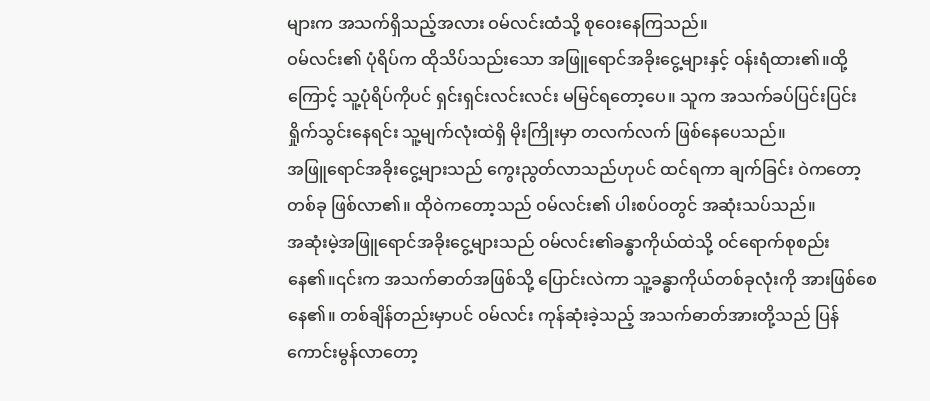များက အသက်ရှိသည့်အလား ဝမ်လင်းထံသို့ စုဝေးနေကြသည်။
ဝမ်လင်း၏ ပုံရိပ်က ထိုသိပ်သည်းသော အဖြူရောင်အခိုးငွေ့များနှင့် ဝန်းရံထား၏။ထို့ကြောင့် သူ့ပုံရိပ်ကိုပင် ရှင်းရှင်းလင်းလင်း မမြင်ရတော့ပေ။ သူက အသက်ခပ်ပြင်းပြင်း ရှိုက်သွင်းနေရင်း သူ့မျက်လုံးထဲရှိ မိုးကြိုးမှာ တလက်လက် ဖြစ်နေပေသည်။
အဖြူရောင်အခိုးငွေ့များသည် ကွေးညွတ်လာသည်ဟုပင် ထင်ရကာ ချက်ခြင်း ဝဲကတော့တစ်ခု ဖြစ်လာ၏။ ထိုဝဲကတော့သည် ဝမ်လင်း၏ ပါးစပ်ဝတွင် အဆုံးသပ်သည်။
အဆုံးမဲ့အဖြူရောင်အခိုးငွေ့များသည် ဝမ်လင်း၏ခန္ဓာကိုယ်ထဲသို့ ဝင်ရောက်စုစည်းနေ၏။၎င်းက အသက်ဓာတ်အဖြစ်သို့ ပြောင်းလဲကာ သူ့ခန္ဓာကိုယ်တစ်ခုလုံးကို အားဖြစ်စေနေ၏။ တစ်ချိန်တည်းမှာပင် ဝမ်လင်း ကုန်ဆုံးခဲ့သည့် အသက်ဓာတ်အားတို့သည် ပြန်ကောင်းမွန်လာတော့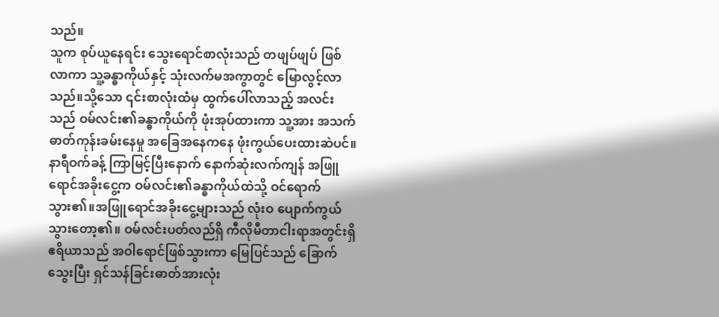သည်။
သူက စုပ်ယူနေရင်း သွေးရောင်စာလုံးသည် တဖျပ်ဖျပ် ဖြစ်လာကာ သူ့ခန္ဓာကိုယ်နှင့် သုံးလက်မအကွာတွင် မြောလွင့်လာသည်။သို့သော ၎င်းစာလုံးထံမှ ထွက်ပေါ်လာသည့် အလင်းသည် ဝမ်လင်း၏ခန္ဓာကိုယ်ကို ဖုံးအုပ်ထားကာ သူ့အား အသက်ဓာတ်ကုန်းခမ်းနေမှု အခြေအနေကနေ ဖုံးကွယ်ပေးထားဆဲပင်။
နာရီဝက်ခန့် ကြာမြင့်ပြီးနောက် နောက်ဆုံးလက်ကျန် အဖြူရောင်အခိုးငွေ့က ဝမ်လင်း၏ခန္ဓာကိုယ်ထဲသို့ ဝင်ရောက်သွား၏။အဖြူရောင်အခိုးငွေ့များသည် လုံးဝ ပျောက်ကွယ်သွားတော့၏။ ဝမ်လင်းပတ်လည်ရှိ ကီလိုမီတာငါးရာအတွင်းရှိ ဧရိယာသည် အဝါရောင်ဖြစ်သွားကာ မြေပြင်သည် ခြောက်သွေးပြီး ရှင်သန်ခြင်းဓာတ်အားလုံး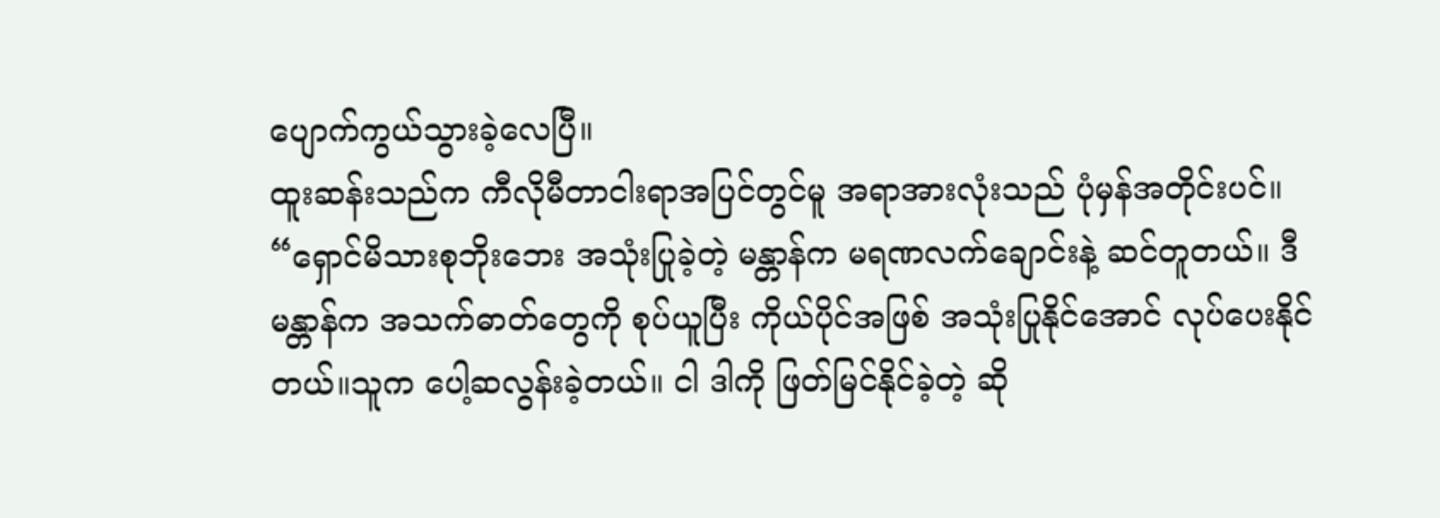ပျောက်ကွယ်သွားခဲ့လေပြီ။
ထူးဆန်းသည်က ကီလိုမီတာငါးရာအပြင်တွင်မူ အရာအားလုံးသည် ပုံမှန်အတိုင်းပင်။
“ရှောင်မိသားစုဘိုးဘေး အသုံးပြုခဲ့တဲ့ မန္တာန်က မရဏလက်ချောင်းနဲ့ ဆင်တူတယ်။ ဒီမန္တာန်က အသက်ဓာတ်တွေကို စုပ်ယူပြီး ကိုယ်ပိုင်အဖြစ် အသုံးပြုနိုင်အောင် လုပ်ပေးနိုင်တယ်။သူက ပေါ့ဆလွန်းခဲ့တယ်။ ငါ ဒါကို ဖြတ်မြင်နိုင်ခဲ့တဲ့ ဆို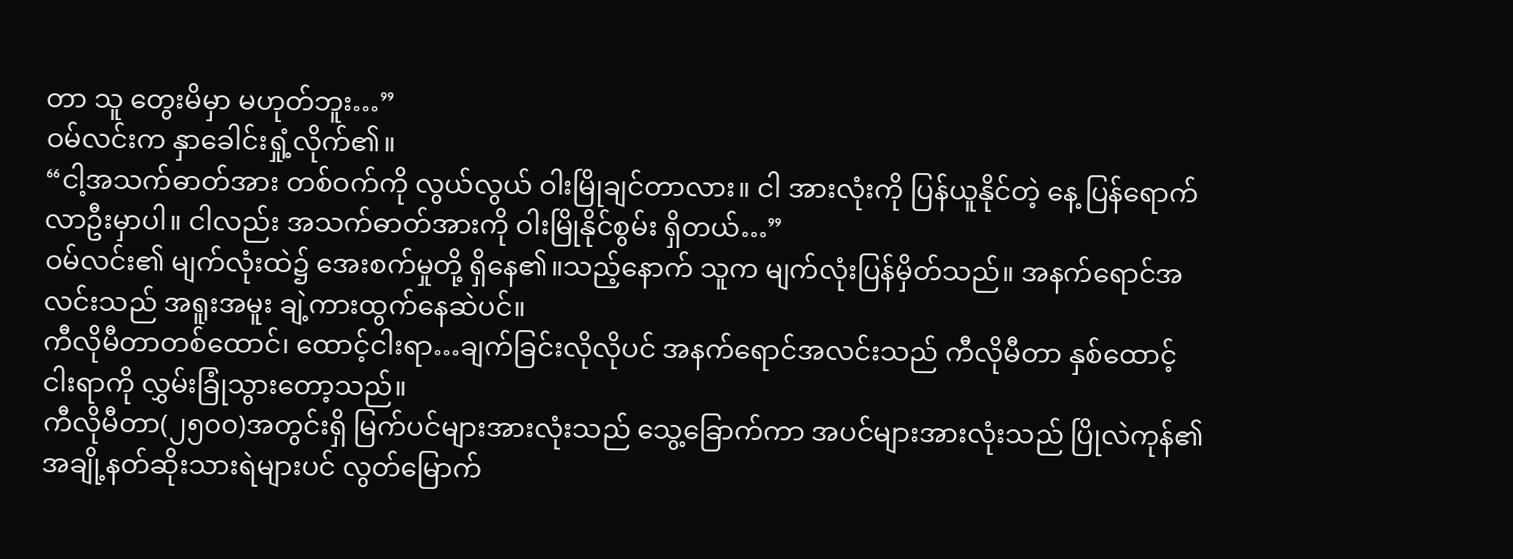တာ သူ တွေးမိမှာ မဟုတ်ဘူး…”
ဝမ်လင်းက နှာခေါင်းရှုံ့လိုက်၏။
“ငါ့အသက်ဓာတ်အား တစ်ဝက်ကို လွယ်လွယ် ဝါးမြိုချင်တာလား။ ငါ အားလုံးကို ပြန်ယူနိုင်တဲ့ နေ့ ပြန်ရောက်လာဦးမှာပါ။ ငါလည်း အသက်ဓာတ်အားကို ဝါးမြိုနိုင်စွမ်း ရှိတယ်…”
ဝမ်လင်း၏ မျက်လုံးထဲ၌ အေးစက်မှုတို့ ရှိနေ၏။သည့်နောက် သူက မျက်လုံးပြန်မှိတ်သည်။ အနက်ရောင်အလင်းသည် အရူးအမူး ချဲ့ကားထွက်နေဆဲပင်။
ကီလိုမီတာတစ်ထောင်၊ ထောင့်ငါးရာ…ချက်ခြင်းလိုလိုပင် အနက်ရောင်အလင်းသည် ကီလိုမီတာ နှစ်ထောင့်ငါးရာကို လွှမ်းခြုံသွားတော့သည်။
ကီလိုမီတာ(၂၅၀၀)အတွင်းရှိ မြက်ပင်များအားလုံးသည် သွေ့ခြောက်ကာ အပင်များအားလုံးသည် ပြိုလဲကုန်၏အချို့နတ်ဆိုးသားရဲများပင် လွတ်မြောက်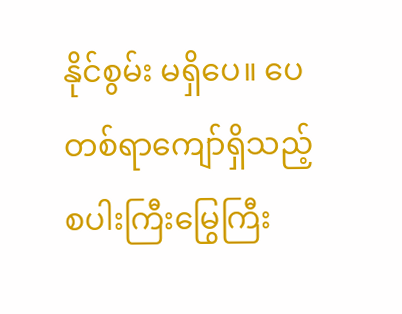နိုင်စွမ်း မရှိပေ။ ပေတစ်ရာကျော်ရှိသည့် စပါးကြီးမြွေကြီး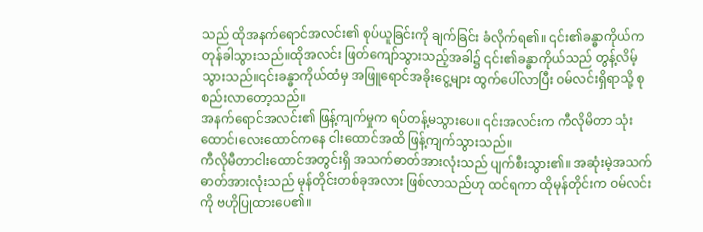သည် ထိုအနက်ရောင်အလင်း၏ စုပ်ယူခြင်းကို ချက်ခြင်း ခံလိုက်ရ၏။ ၎င်း၏ခန္ဓာကိုယ်က တုန်ခါသွားသည်။ထိုအလင်း ဖြတ်ကျော်သွားသည့်အခါ၌ ၎င်း၏ခန္ဓာကိုယ်သည် တွန့်လိမ့်သွားသည်။၎င်းခန္ဓာကိုယ်ထံမှ အဖြူရောင်အခိုးငွေ့များ ထွက်ပေါ်လာပြီး ဝမ်လင်းရှိရာသို့ စုစည်းလာတော့သည်။
အနက်ရောင်အလင်း၏ ဖြန့်ကျက်မှုက ရပ်တန့်မသွားပေ။ ၎င်းအလင်းက ကီလိုမိတာ သုံးထောင်၊လေးထောင်ကနေ ငါးထောင်အထိ ဖြန့်ကျက်သွားသည်။
ကီလိုမီတာငါးထောင်အတွင်းရှိ အသက်ဓာတ်အားလုံးသည် ပျက်စီးသွား၏။ အဆုံးမဲ့အသက်ဓာတ်အားလုံးသည် မုန်တိုင်းတစ်ခုအလား ဖြစ်လာသည်ဟု ထင်ရကာ ထိုမုန်တိုင်းက ဝမ်လင်းကို ဗဟိုပြုထားပေ၏။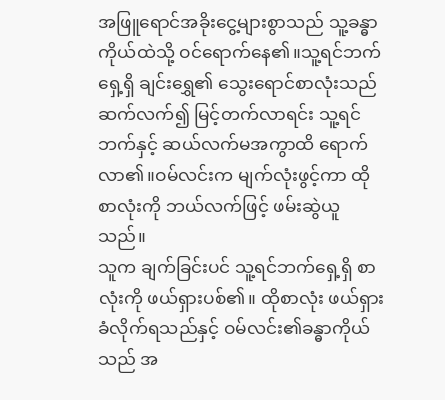အဖြူရောင်အခိုးငွေ့များစွာသည် သူ့ခန္ဓာကိုယ်ထဲသို့ ဝင်ရောက်နေ၏။သူ့ရင်ဘက်ရှေ့ရှိ ချင်းရွှေ၏ သွေးရောင်စာလုံးသည် ဆက်လက်၍ မြင့်တက်လာရင်း သူ့ရင်ဘက်နှင့် ဆယ်လက်မအကွာထိ ရောက်လာ၏။ဝမ်လင်းက မျက်လုံးဖွင့်ကာ ထိုစာလုံးကို ဘယ်လက်ဖြင့် ဖမ်းဆွဲယူသည်။
သူက ချက်ခြင်းပင် သူ့ရင်ဘက်ရှေ့ရှိ စာလုံးကို ဖယ်ရှားပစ်၏။ ထိုစာလုံး ဖယ်ရှားခံလိုက်ရသည်နှင့် ဝမ်လင်း၏ခန္ဓာကိုယ်သည် အ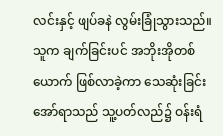လင်းနှင့် ဖျပ်ခနဲ လွမ်းခြုံသွားသည်။သူက ချက်ခြင်းပင် အဘိုးအိုတစ်ယောက် ဖြစ်လာခဲ့ကာ သေဆုံးခြင်းအော်ရာသည် သူ့ပတ်လည်၌ ဝန်းရံ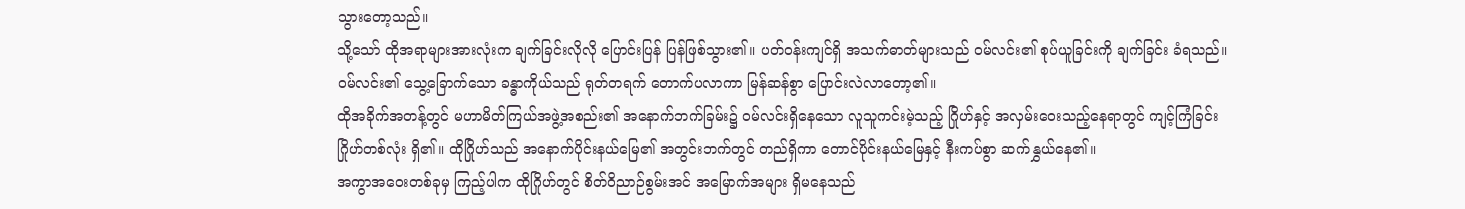သွားတော့သည်။
သို့သော် ထိုအရာများအားလုံးက ချက်ခြင်းလိုလို ပြောင်းပြန် ပြန်ဖြစ်သွား၏။ ပတ်ဝန်းကျင်ရှိ အသက်ဓာတ်များသည် ဝမ်လင်း၏ စုပ်ယူခြင်းကို ချက်ခြင်း ခံရသည်။ဝမ်လင်း၏ သွေ့ခြောက်သော ခန္ဓာကိုယ်သည် ရုတ်တရက် တောက်ပလာကာ မြန်ဆန်စွာ ပြောင်းလဲလာတော့၏။
ထိုအခိုက်အတန့်တွင် မဟာမိတ်ကြယ်အဖွဲ့အစည်း၏ အနောက်ဘက်ခြမ်း၌ ဝမ်လင်းရှိနေသော လူသူကင်းမဲ့သည့် ဂြိုဟ်နှင့် အလှမ်းဝေးသည့်နေရာတွင် ကျင့်ကြံခြင်းဂြိုဟ်တစ်လုံး ရှိ၏။ ထိုဂြိုဟ်သည် အနောက်ပိုင်းနယ်မြေ၏ အတွင်းဘက်တွင် တည်ရှိကာ တောင်ပိုင်းနယ်မြေနှင့် နီးကပ်စွာ ဆက်နွှယ်နေ၏။
အကွာအဝေးတစ်ခုမှ ကြည့်ပါက ထိုဂြိုဟ်တွင် စိတ်ဝိညာဉ်စွမ်းအင် အမြောက်အများ ရှိမနေသည်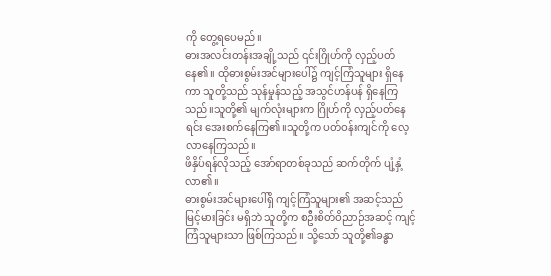ကို တွေ့ရပေမည်။
ဓားအလင်းတန်းအချို့သည် ၎င်းဂြိုဟ်ကို လှည့်ပတ်နေ၏။ ထိုဓားစွမ်းအင်များပေါ်၌ ကျင့်ကြံသူများ ရှိနေကာ သူတို့သည် သုန်မှုန်သည့် အသွင်ဟန်ပန် ရှိနေကြသည်။သူတို့၏ မျက်လုံးများက ဂြိုဟ်ကို လှည့်ပတ်နေရင်း အေးစက်နေကြ၏။သူတို့က ပတ်ဝန်းကျင်ကို လေ့လာနေကြသည်။
ဖိနှိပ်ရန်လိုသည့် အော်ရာတစ်ခုသည် ဆက်တိုက် ပျံ့နှံ့လာ၏။
ဓားစွမ်းအင်များပေါ်ရှိ ကျင့်ကြံသူများ၏ အဆင့်သည် မြင့်မားခြင်း မရှိဘဲ သူတို့က စဦးစိတ်ဝိညာဉ်အဆင့် ကျင့်ကြံသူများသာ ဖြစ်ကြသည်။ သို့သော် သူတို့၏ခန္ဓာ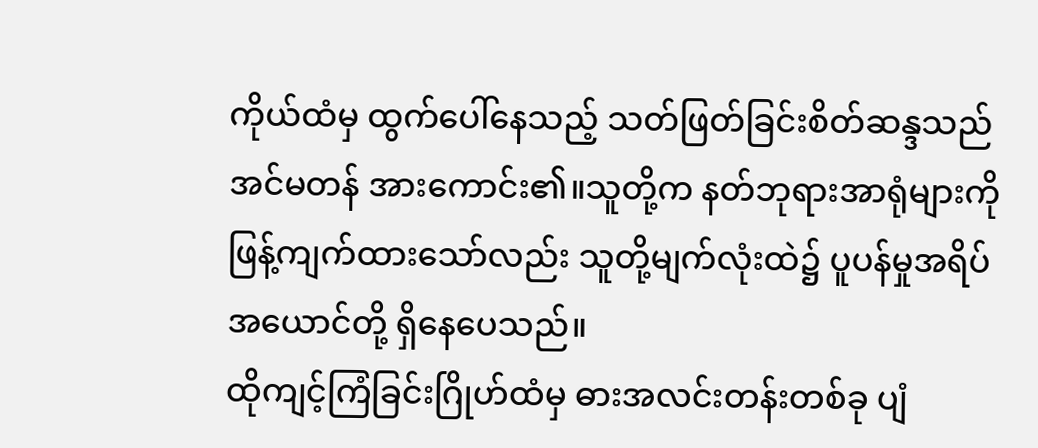ကိုယ်ထံမှ ထွက်ပေါ်နေသည့် သတ်ဖြတ်ခြင်းစိတ်ဆန္ဒသည် အင်မတန် အားကောင်း၏။သူတို့က နတ်ဘုရားအာရုံများကို ဖြန့်ကျက်ထားသော်လည်း သူတို့မျက်လုံးထဲ၌ ပူပန်မှုအရိပ်အယောင်တို့ ရှိနေပေသည်။
ထိုကျင့်ကြံခြင်းဂြိုဟ်ထံမှ ဓားအလင်းတန်းတစ်ခု ပျံ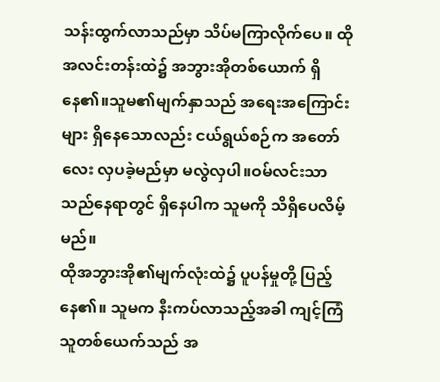သန်းထွက်လာသည်မှာ သိပ်မကြာလိုက်ပေ။ ထိုအလင်းတန်းထဲ၌ အဘွားအိုတစ်ယောက် ရှိနေ၏။သူမ၏မျက်နှာသည် အရေးအကြောင်းများ ရှိနေသောလည်း ငယ်ရွယ်စဉ်က အတော်လေး လှပခဲ့မည်မှာ မလွဲလှပါ။ဝမ်လင်းသာ သည်နေရာတွင် ရှိနေပါက သူမကို သိရှိပေလိမ့်မည်။
ထိုအဘွားအို၏မျက်လုံးထဲ၌ ပူပန်မှုတို့ ပြည့်နေ၏။ သူမက နီးကပ်လာသည့်အခါ ကျင့်ကြံသူတစ်ယေက်သည် အ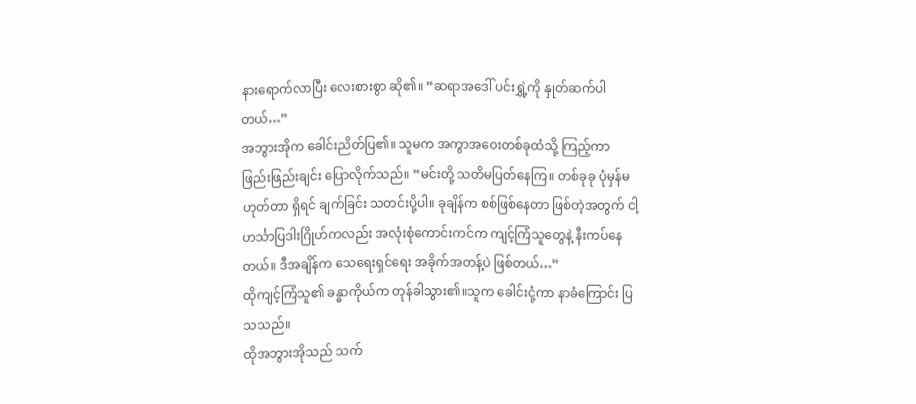နားရောက်လာပြီး လေးစားစွာ ဆို၏။ “ဆရာအဒေါ် ပင်းရွှဲ့ကို နှုတ်ဆက်ပါတယ်…”
အဘွားအိုက ခေါင်းညိတ်ပြ၏။ သူမက အကွာအဝေးတစ်ခုထံသို့ ကြည့်ကာ ဖြည်းဖြည်းချင်း ပြောလိုက်သည်။ “မင်းတို့ သတိမပြတ်နေကြ။ တစ်ခုခု ပုံမှန်မဟုတ်တာ ရှိရင် ချက်ခြင်း သတင်းပို့ပါ။ ခုချိန်က စစ်ဖြစ်နေတာ ဖြစ်တဲ့အတွက် ငါ့ဟင်္သာပြဒါးဂြိုဟ်ကလည်း အလုံးစုံကောင်းကင်က ကျင့်ကြံသူတွေနဲ့ နီးကပ်နေတယ်။ ဒီအချိန်က သေရေးရှင်ရေး အခိုက်အတန့်ပဲ ဖြစ်တယ်…”
ထိုကျင့်ကြံသူ၏ ခန္ဓာကိုယ်က တုန်ခါသွား၏။သူက ခေါင်းငုံ့ကာ နာခံကြောင်း ပြသသည်။
ထိုအဘွားအိုသည် သက်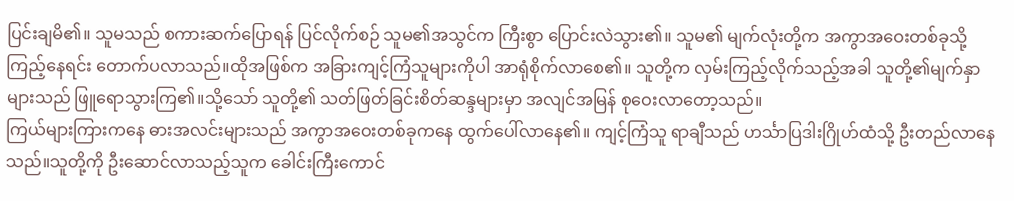ပြင်းချမိ၏။ သူမသည် စကားဆက်ပြောရန် ပြင်လိုက်စဉ် သူမ၏အသွင်က ကြီးစွာ ပြောင်းလဲသွား၏။ သူမ၏ မျက်လုံးတို့က အကွာအဝေးတစ်ခုသို့ ကြည့်နေရင်း တောက်ပလာသည်။ထိုအဖြစ်က အခြားကျင့်ကြံသူများကိုပါ အာရုံစိုက်လာစေ၏။ သူတို့က လှမ်းကြည့်လိုက်သည့်အခါ သူတို့၏မျက်နှာများသည် ဖြူရောသွားကြ၏။သို့သော် သူတို့၏ သတ်ဖြတ်ခြင်းစိတ်ဆန္ဒများမှာ အလျင်အမြန် စုဝေးလာတော့သည်။
ကြယ်များကြားကနေ ဓားအလင်းများသည် အကွာအဝေးတစ်ခုကနေ ထွက်ပေါ်လာနေ၏။ ကျင့်ကြံသူ ရာချီသည် ဟင်္သာပြဒါးဂြိုဟ်ထံသို့ ဦးတည်လာနေသည်။သူတို့ကို ဦးဆောင်လာသည့်သူက ခေါင်းကြီးကောင်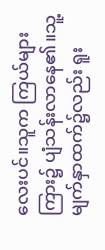လေးပင်။သူက ကြယ်များကြား၌ ပျံသန်းလာနေ၏။သူ့မျက်နှာထက်၌လည်း ရူး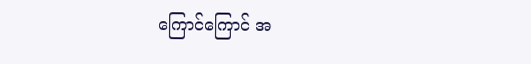ကြောင်ကြောင် အ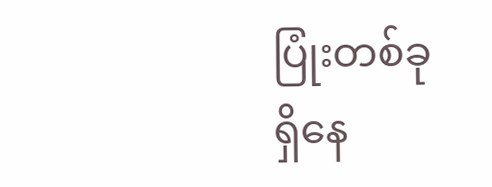ပြုံးတစ်ခု ရှိနေ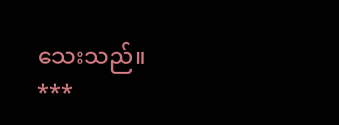သေးသည်။
***